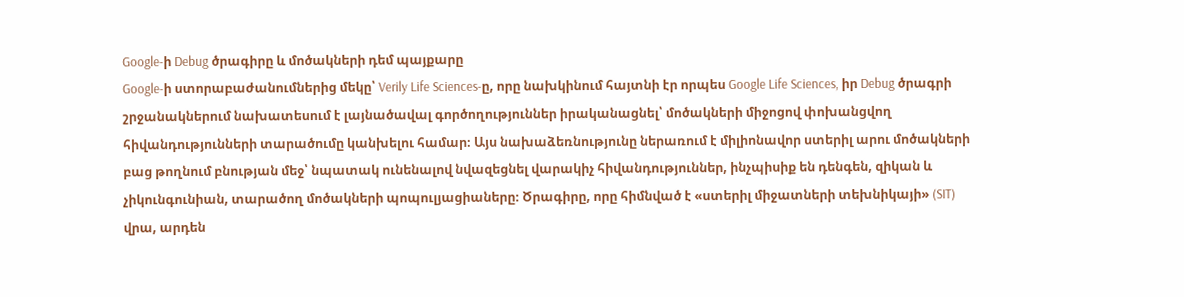Google-ի Debug ծրագիրը և մոծակների դեմ պայքարը
Google-ի ստորաբաժանումներից մեկը՝ Verily Life Sciences-ը, որը նախկինում հայտնի էր որպես Google Life Sciences, իր Debug ծրագրի շրջանակներում նախատեսում է լայնածավալ գործողություններ իրականացնել՝ մոծակների միջոցով փոխանցվող հիվանդությունների տարածումը կանխելու համար։ Այս նախաձեռնությունը ներառում է միլիոնավոր ստերիլ արու մոծակների բաց թողնում բնության մեջ՝ նպատակ ունենալով նվազեցնել վարակիչ հիվանդություններ, ինչպիսիք են դենգեն, զիկան և չիկունգունիան, տարածող մոծակների պոպուլյացիաները։ Ծրագիրը, որը հիմնված է «ստերիլ միջատների տեխնիկայի» (SIT) վրա, արդեն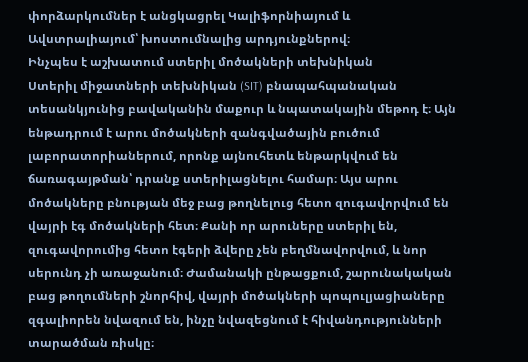փորձարկումներ է անցկացրել Կալիֆորնիայում և Ավստրալիայում՝ խոստումնալից արդյունքներով։
Ինչպես է աշխատում ստերիլ մոծակների տեխնիկան
Ստերիլ միջատների տեխնիկան (SIT) բնապահպանական տեսանկյունից բավականին մաքուր և նպատակային մեթոդ է։ Այն ենթադրում է արու մոծակների զանգվածային բուծում լաբորատորիաներում, որոնք այնուհետև ենթարկվում են ճառագայթման՝ դրանք ստերիլացնելու համար։ Այս արու մոծակները բնության մեջ բաց թողնելուց հետո զուգավորվում են վայրի էգ մոծակների հետ։ Քանի որ արուները ստերիլ են, զուգավորումից հետո էգերի ձվերը չեն բեղմնավորվում, և նոր սերունդ չի առաջանում։ Ժամանակի ընթացքում, շարունակական բաց թողումների շնորհիվ, վայրի մոծակների պոպուլյացիաները զգալիորեն նվազում են, ինչը նվազեցնում է հիվանդությունների տարածման ռիսկը։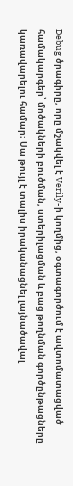Debug ծրագիրը, որը մշակվել է Verily-ի կողմից, օգտագործում է ավտոմատացված համակարգեր՝ մոծակների բուծման, ստերիլացման և բաց թողնման գործընթացները կառավարելու համար։ Սա թույլ է տալիս իրականացնել լայնածավալ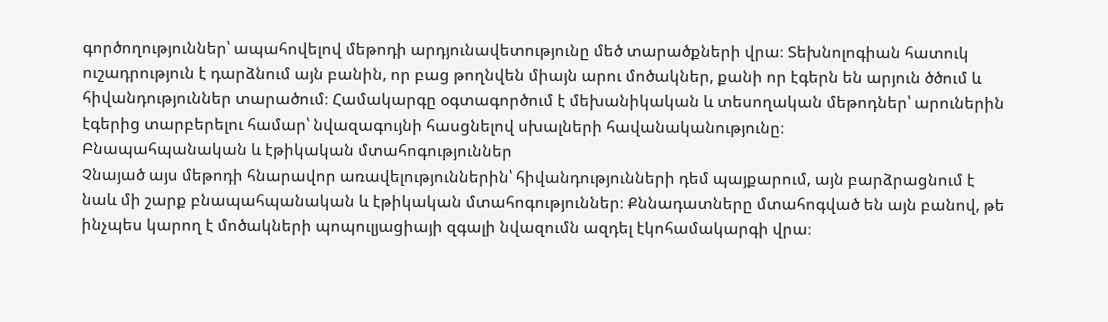գործողություններ՝ ապահովելով մեթոդի արդյունավետությունը մեծ տարածքների վրա։ Տեխնոլոգիան հատուկ ուշադրություն է դարձնում այն բանին, որ բաց թողնվեն միայն արու մոծակներ, քանի որ էգերն են արյուն ծծում և հիվանդություններ տարածում։ Համակարգը օգտագործում է մեխանիկական և տեսողական մեթոդներ՝ արուներին էգերից տարբերելու համար՝ նվազագույնի հասցնելով սխալների հավանականությունը։
Բնապահպանական և էթիկական մտահոգություններ
Չնայած այս մեթոդի հնարավոր առավելություններին՝ հիվանդությունների դեմ պայքարում, այն բարձրացնում է նաև մի շարք բնապահպանական և էթիկական մտահոգություններ։ Քննադատները մտահոգված են այն բանով, թե ինչպես կարող է մոծակների պոպուլյացիայի զգալի նվազումն ազդել էկոհամակարգի վրա։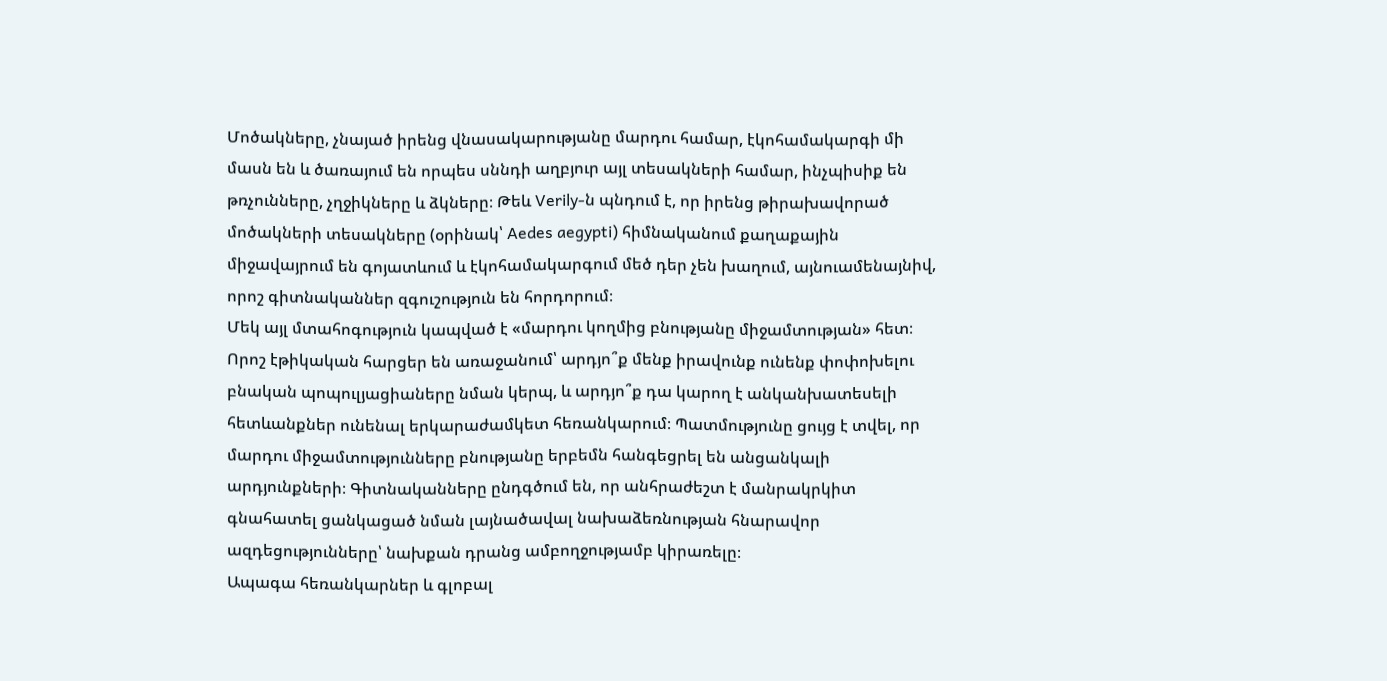Մոծակները, չնայած իրենց վնասակարությանը մարդու համար, էկոհամակարգի մի մասն են և ծառայում են որպես սննդի աղբյուր այլ տեսակների համար, ինչպիսիք են թռչունները, չղջիկները և ձկները։ Թեև Verily-ն պնդում է, որ իրենց թիրախավորած մոծակների տեսակները (օրինակ՝ Aedes aegypti) հիմնականում քաղաքային միջավայրում են գոյատևում և էկոհամակարգում մեծ դեր չեն խաղում, այնուամենայնիվ, որոշ գիտնականներ զգուշություն են հորդորում։
Մեկ այլ մտահոգություն կապված է «մարդու կողմից բնությանը միջամտության» հետ։ Որոշ էթիկական հարցեր են առաջանում՝ արդյո՞ք մենք իրավունք ունենք փոփոխելու բնական պոպուլյացիաները նման կերպ, և արդյո՞ք դա կարող է անկանխատեսելի հետևանքներ ունենալ երկարաժամկետ հեռանկարում։ Պատմությունը ցույց է տվել, որ մարդու միջամտությունները բնությանը երբեմն հանգեցրել են անցանկալի արդյունքների։ Գիտնականները ընդգծում են, որ անհրաժեշտ է մանրակրկիտ գնահատել ցանկացած նման լայնածավալ նախաձեռնության հնարավոր ազդեցությունները՝ նախքան դրանց ամբողջությամբ կիրառելը։
Ապագա հեռանկարներ և գլոբալ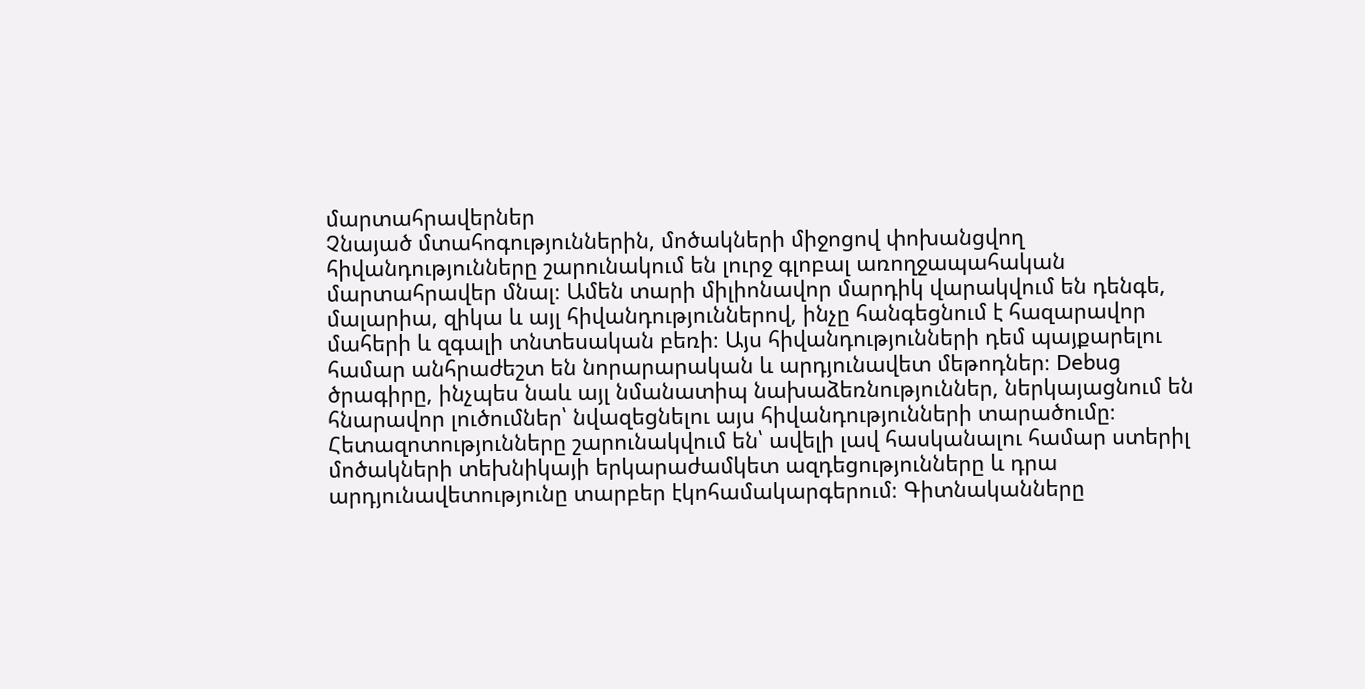մարտահրավերներ
Չնայած մտահոգություններին, մոծակների միջոցով փոխանցվող հիվանդությունները շարունակում են լուրջ գլոբալ առողջապահական մարտահրավեր մնալ։ Ամեն տարի միլիոնավոր մարդիկ վարակվում են դենգե, մալարիա, զիկա և այլ հիվանդություններով, ինչը հանգեցնում է հազարավոր մահերի և զգալի տնտեսական բեռի։ Այս հիվանդությունների դեմ պայքարելու համար անհրաժեշտ են նորարարական և արդյունավետ մեթոդներ։ Debug ծրագիրը, ինչպես նաև այլ նմանատիպ նախաձեռնություններ, ներկայացնում են հնարավոր լուծումներ՝ նվազեցնելու այս հիվանդությունների տարածումը։
Հետազոտությունները շարունակվում են՝ ավելի լավ հասկանալու համար ստերիլ մոծակների տեխնիկայի երկարաժամկետ ազդեցությունները և դրա արդյունավետությունը տարբեր էկոհամակարգերում։ Գիտնականները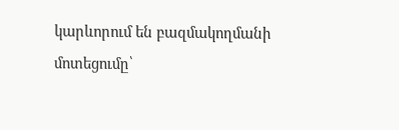կարևորում են բազմակողմանի մոտեցումը՝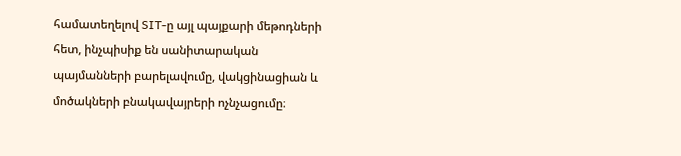համատեղելով SIT-ը այլ պայքարի մեթոդների հետ, ինչպիսիք են սանիտարական պայմանների բարելավումը, վակցինացիան և մոծակների բնակավայրերի ոչնչացումը։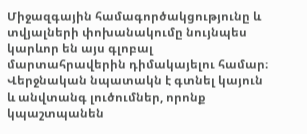Միջազգային համագործակցությունը և տվյալների փոխանակումը նույնպես կարևոր են այս գլոբալ մարտահրավերին դիմակայելու համար։ Վերջնական նպատակն է գտնել կայուն և անվտանգ լուծումներ, որոնք կպաշտպանեն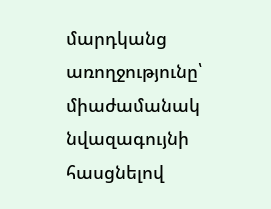մարդկանց առողջությունը՝ միաժամանակ նվազագույնի հասցնելով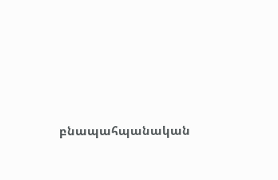բնապահպանական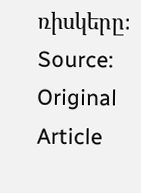ռիսկերը։
Source: Original Article